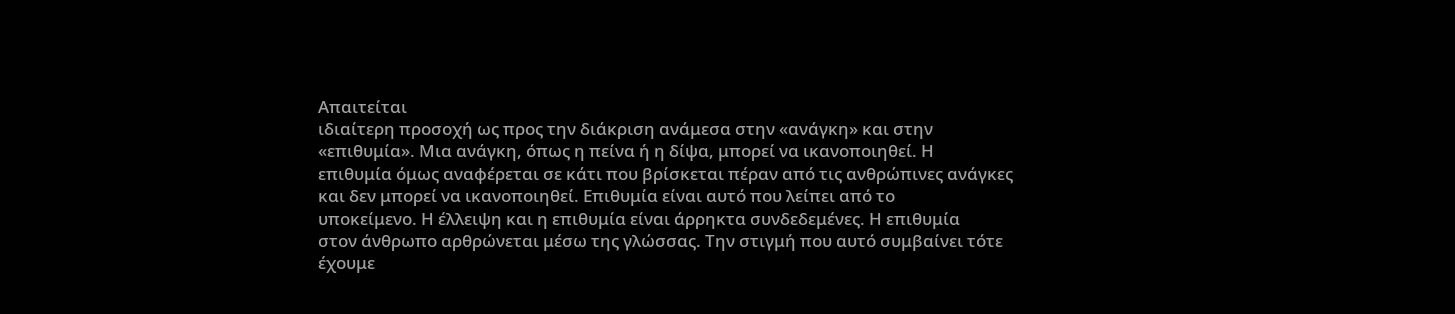Απαιτείται
ιδιαίτερη προσοχή ως προς την διάκριση ανάμεσα στην «ανάγκη» και στην
«επιθυμία». Μια ανάγκη, όπως η πείνα ή η δίψα, μπορεί να ικανοποιηθεί. Η
επιθυμία όμως αναφέρεται σε κάτι που βρίσκεται πέραν από τις ανθρώπινες ανάγκες
και δεν μπορεί να ικανοποιηθεί. Επιθυμία είναι αυτό που λείπει από το
υποκείμενο. Η έλλειψη και η επιθυμία είναι άρρηκτα συνδεδεμένες. Η επιθυμία
στον άνθρωπο αρθρώνεται μέσω της γλώσσας. Την στιγμή που αυτό συμβαίνει τότε
έχουμε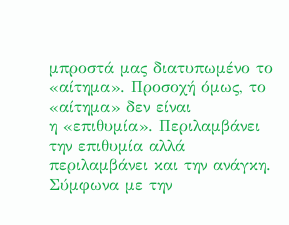μπροστά μας διατυπωμένο το «αίτημα». Προσοχή όμως, το «αίτημα» δεν είναι
η «επιθυμία». Περιλαμβάνει την επιθυμία αλλά περιλαμβάνει και την ανάγκη.
Σύμφωνα με την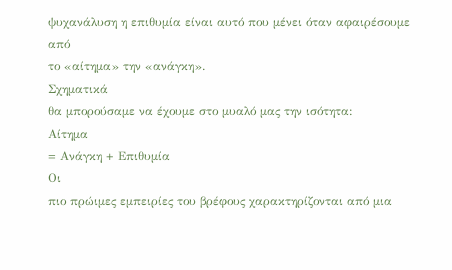ψυχανάλυση η επιθυμία είναι αυτό που μένει όταν αφαιρέσουμε από
το «αίτημα» την «ανάγκη».
Σχηματικά
θα μπορούσαμε να έχουμε στο μυαλό μας την ισότητα:
Αίτημα
= Ανάγκη + Επιθυμία
Οι
πιο πρώιμες εμπειρίες του βρέφους χαρακτηρίζονται από μια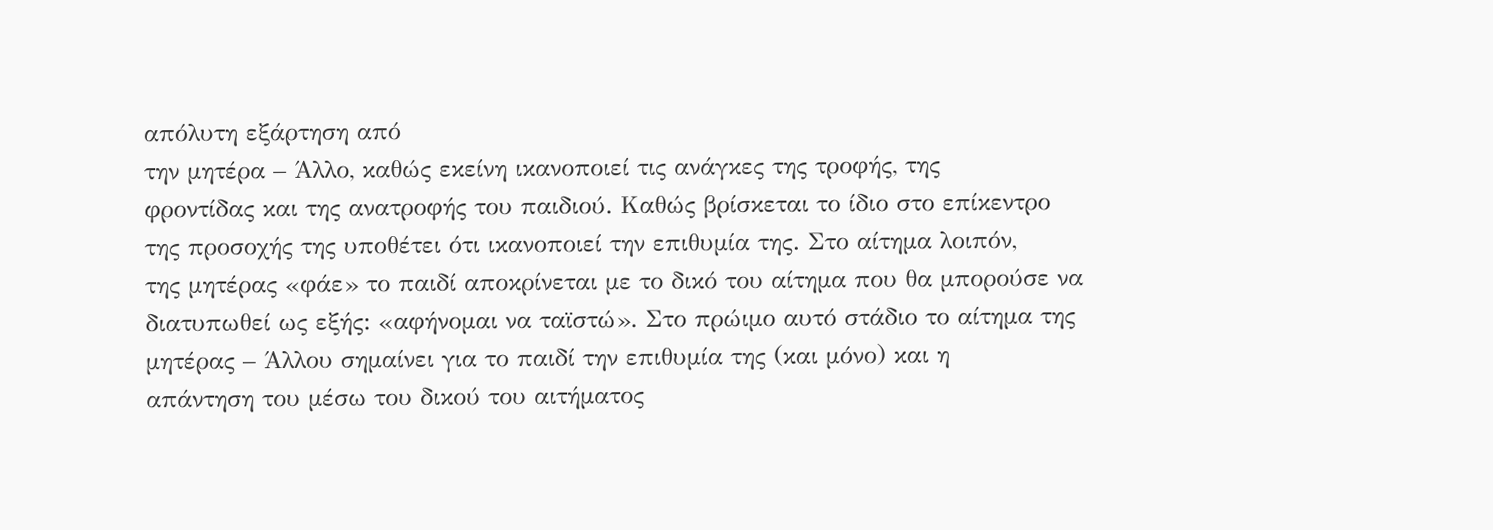απόλυτη εξάρτηση από
την μητέρα – Άλλο, καθώς εκείνη ικανοποιεί τις ανάγκες της τροφής, της
φροντίδας και της ανατροφής του παιδιού. Καθώς βρίσκεται το ίδιο στο επίκεντρο
της προσοχής της υποθέτει ότι ικανοποιεί την επιθυμία της. Στο αίτημα λοιπόν,
της μητέρας «φάε» το παιδί αποκρίνεται με το δικό του αίτημα που θα μπορούσε να
διατυπωθεί ως εξής: «αφήνομαι να ταϊστώ». Στο πρώιμο αυτό στάδιο το αίτημα της
μητέρας – Άλλου σημαίνει για το παιδί την επιθυμία της (και μόνο) και η
απάντηση του μέσω του δικού του αιτήματος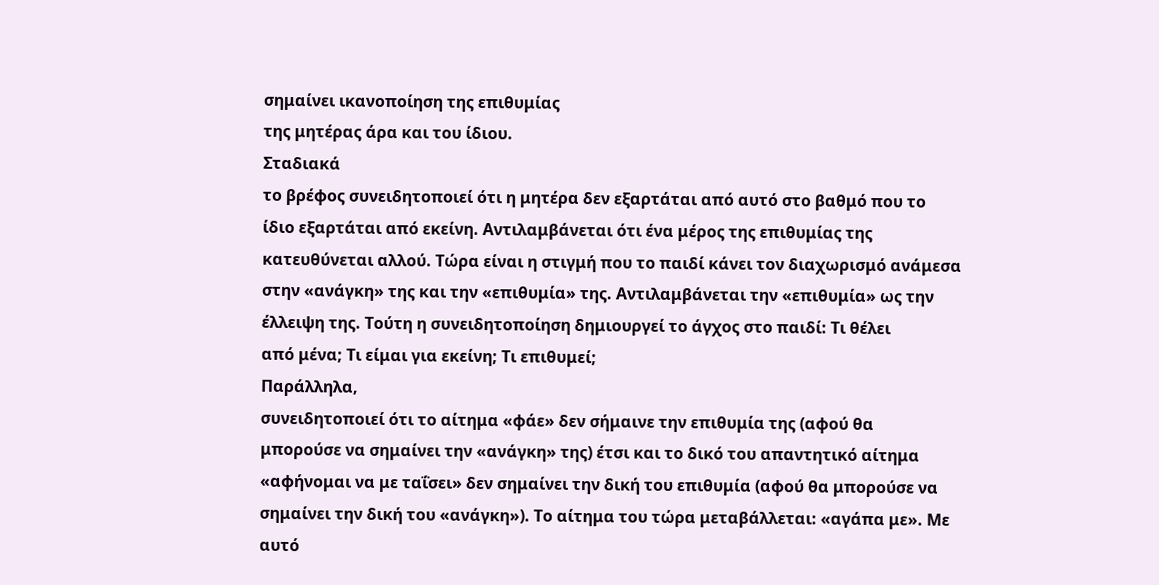σημαίνει ικανοποίηση της επιθυμίας
της μητέρας άρα και του ίδιου.
Σταδιακά
το βρέφος συνειδητοποιεί ότι η μητέρα δεν εξαρτάται από αυτό στο βαθμό που το
ίδιο εξαρτάται από εκείνη. Αντιλαμβάνεται ότι ένα μέρος της επιθυμίας της
κατευθύνεται αλλού. Τώρα είναι η στιγμή που το παιδί κάνει τον διαχωρισμό ανάμεσα
στην «ανάγκη» της και την «επιθυμία» της. Αντιλαμβάνεται την «επιθυμία» ως την
έλλειψη της. Τούτη η συνειδητοποίηση δημιουργεί το άγχος στο παιδί: Τι θέλει
από μένα; Τι είμαι για εκείνη; Τι επιθυμεί;
Παράλληλα,
συνειδητοποιεί ότι το αίτημα «φάε» δεν σήμαινε την επιθυμία της (αφού θα
μπορούσε να σημαίνει την «ανάγκη» της) έτσι και το δικό του απαντητικό αίτημα
«αφήνομαι να με ταΐσει» δεν σημαίνει την δική του επιθυμία (αφού θα μπορούσε να
σημαίνει την δική του «ανάγκη»). Το αίτημα του τώρα μεταβάλλεται: «αγάπα με». Με
αυτό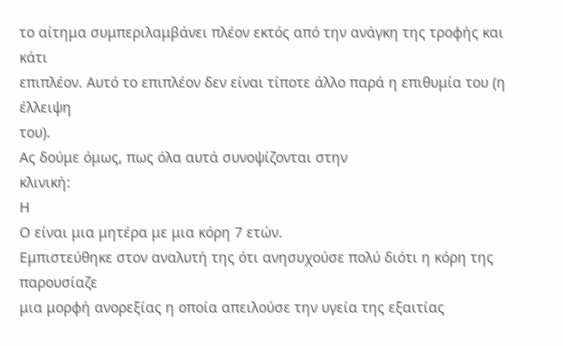το αίτημα συμπεριλαμβάνει πλέον εκτός από την ανάγκη της τροφής και κάτι
επιπλέον. Αυτό το επιπλέον δεν είναι τίποτε άλλο παρά η επιθυμία του (η έλλειψη
του).
Ας δούμε όμως, πως όλα αυτά συνοψίζονται στην
κλινική:
Η
Ο είναι μια μητέρα με μια κόρη 7 ετών.
Εμπιστεύθηκε στον αναλυτή της ότι ανησυχούσε πολύ διότι η κόρη της παρουσίαζε
μια μορφή ανορεξίας η οποία απειλούσε την υγεία της εξαιτίας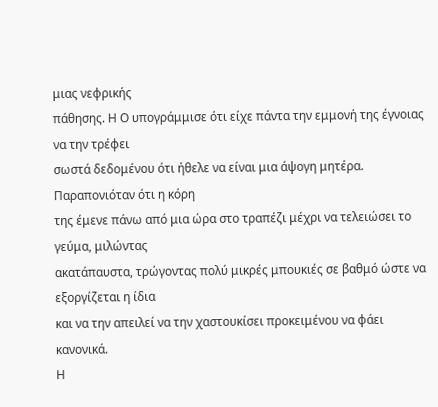μιας νεφρικής
πάθησης. Η Ο υπογράμμισε ότι είχε πάντα την εμμονή της έγνοιας να την τρέφει
σωστά δεδομένου ότι ήθελε να είναι μια άψογη μητέρα. Παραπονιόταν ότι η κόρη
της έμενε πάνω από μια ώρα στο τραπέζι μέχρι να τελειώσει το γεύμα, μιλώντας
ακατάπαυστα, τρώγοντας πολύ μικρές μπουκιές σε βαθμό ώστε να εξοργίζεται η ίδια
και να την απειλεί να την χαστουκίσει προκειμένου να φάει κανονικά.
Η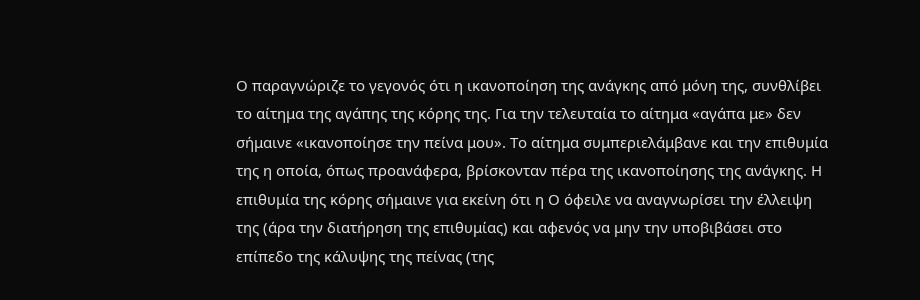Ο παραγνώριζε το γεγονός ότι η ικανοποίηση της ανάγκης από μόνη της, συνθλίβει
το αίτημα της αγάπης της κόρης της. Για την τελευταία το αίτημα «αγάπα με» δεν
σήμαινε «ικανοποίησε την πείνα μου». Το αίτημα συμπεριελάμβανε και την επιθυμία
της η οποία, όπως προανάφερα, βρίσκονταν πέρα της ικανοποίησης της ανάγκης. Η
επιθυμία της κόρης σήμαινε για εκείνη ότι η Ο όφειλε να αναγνωρίσει την έλλειψη
της (άρα την διατήρηση της επιθυμίας) και αφενός να μην την υποβιβάσει στο
επίπεδο της κάλυψης της πείνας (της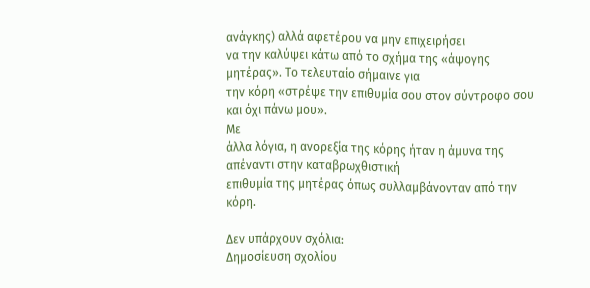ανάγκης) αλλά αφετέρου να μην επιχειρήσει
να την καλύψει κάτω από το σχήμα της «άψογης μητέρας». Το τελευταίο σήμαινε για
την κόρη «στρέψε την επιθυμία σου στον σύντροφο σου και όχι πάνω μου».
Με
άλλα λόγια, η ανορεξία της κόρης ήταν η άμυνα της απέναντι στην καταβρωχθιστική
επιθυμία της μητέρας όπως συλλαμβάνονταν από την κόρη.

Δεν υπάρχουν σχόλια:
Δημοσίευση σχολίου